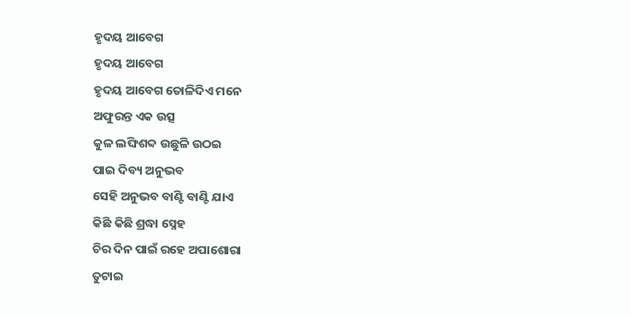ହୃଦୟ ଆବେଗ
ହୃଦୟ ଆବେଗ
ହୃଦୟ ଆବେଗ ତୋଳିଦିଏ ମନେ
ଅଫୁରନ୍ତ ଏକ ଉତ୍ସ
କୁଳ ଲଙ୍ଘିଶବ୍ଦ ଉଛୁଳି ଉଠଇ
ପାଇ ଦିବ୍ୟ ଅନୁଭବ
ସେହି ଅନୁଭବ ବାଣ୍ଟି ବାଣ୍ଟି ଯାଏ
କିଛି କିଛି ଶ୍ରଦ୍ଧା ସ୍ନେହ
ଚିର ଦିନ ପାଇଁ ରହେ ଅପାଶୋରା
ତୁଟାଇ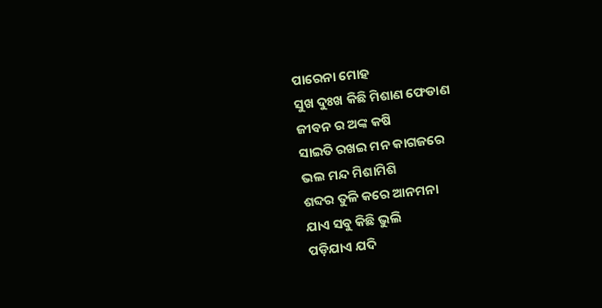ପାରେନା ମୋହ
ସୁଖ ଦୁଃଖ କିଛି ମିଶାଣ ଫେଡାଣ
ଜୀବନ ର ଅଙ୍କ କଷି
ସାଇତି ରଖଇ ମନ କାଗଜରେ
ଭଲ ମନ୍ଦ ମିଶାମିଶି
ଶବ୍ଦର ତୁଳି କରେ ଆନମନା
ଯାଏ ସବୁ କିଛି ଭୁଲି
ପଡ଼ିଯାଏ ଯଦି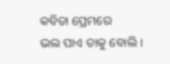କବିତା ପ୍ରେମରେ
ଭଲ ପାଏ ତାକୁ ବୋଲି ।